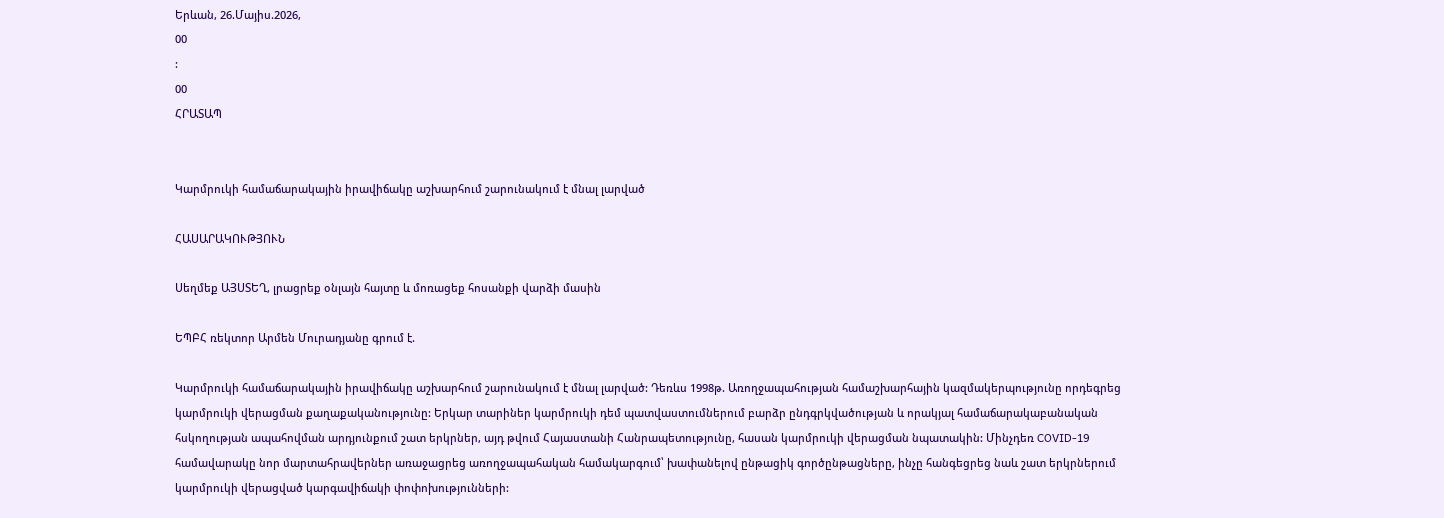Երևան, 26.Մայիս.2026,
00
:
00
ՀՐԱՏԱՊ


Կարմրուկի համաճարակային իրավիճակը աշխարհում շարունակում է մնալ լարված

ՀԱՍԱՐԱԿՈՒԹՅՈՒՆ

Սեղմեք ԱՅՍՏԵՂ, լրացրեք օնլայն հայտը և մոռացեք հոսանքի վարձի մասին

ԵՊԲՀ ռեկտոր Արմեն Մուրադյանը գրում է.

Կարմրուկի համաճարակային իրավիճակը աշխարհում շարունակում է մնալ լարված: Դեռևս 1998թ. Առողջապահության համաշխարհային կազմակերպությունը որդեգրեց կարմրուկի վերացման քաղաքականությունը: Երկար տարիներ կարմրուկի դեմ պատվաստումներում բարձր ընդգրկվածության և որակյալ համաճարակաբանական հսկողության ապահովման արդյունքում շատ երկրներ, այդ թվում Հայաստանի Հանրապետությունը, հասան կարմրուկի վերացման նպատակին: Մինչդեռ COVID-19 համավարակը նոր մարտահրավերներ առաջացրեց առողջապահական համակարգում՝ խափանելով ընթացիկ գործընթացները, ինչը հանգեցրեց նաև շատ երկրներում կարմրուկի վերացված կարգավիճակի փոփոխությունների: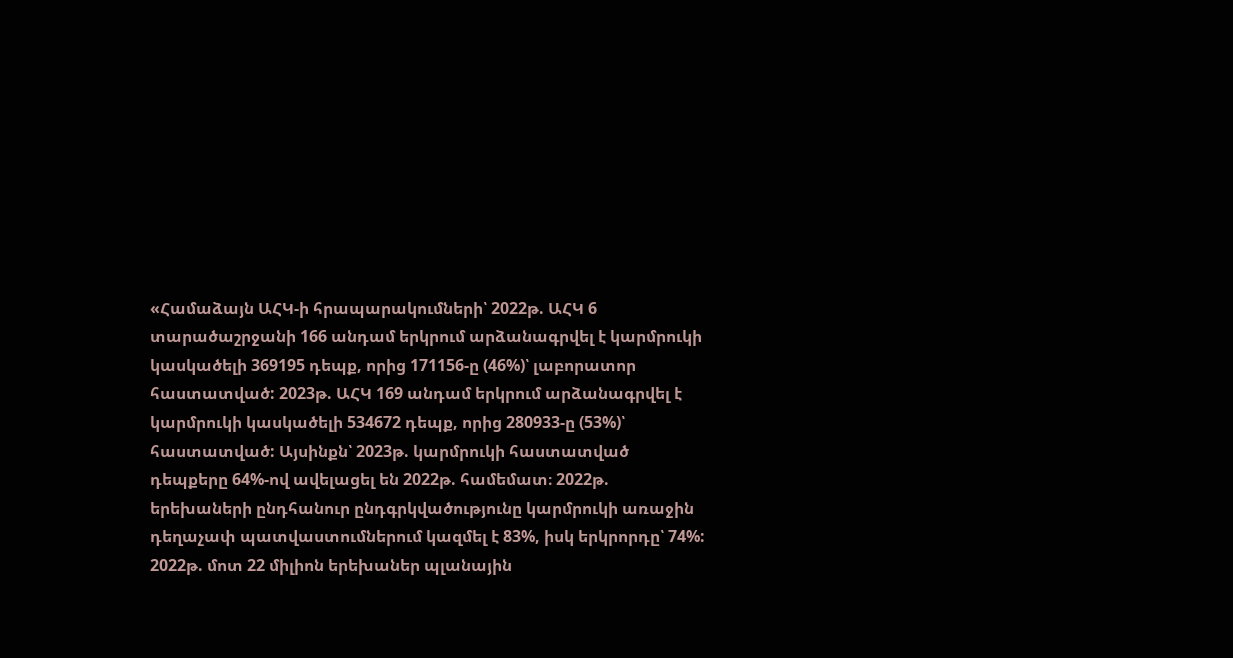«Համաձայն ԱՀԿ-ի հրապարակումների՝ 2022թ. ԱՀԿ 6 տարածաշրջանի 166 անդամ երկրում արձանագրվել է կարմրուկի կասկածելի 369195 դեպք, որից 171156-ը (46%)՝ լաբորատոր հաստատված: 2023թ. ԱՀԿ 169 անդամ երկրում արձանագրվել է կարմրուկի կասկածելի 534672 դեպք, որից 280933-ը (53%)՝ հաստատված: Այսինքն՝ 2023թ. կարմրուկի հաստատված դեպքերը 64%-ով ավելացել են 2022թ. համեմատ։ 2022թ. երեխաների ընդհանուր ընդգրկվածությունը կարմրուկի առաջին դեղաչափ պատվաստումներում կազմել է 83%, իսկ երկրորդը՝ 74%: 2022թ. մոտ 22 միլիոն երեխաներ պլանային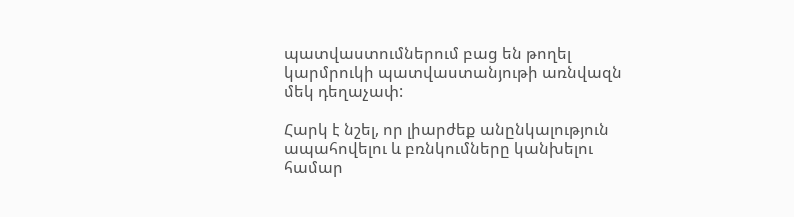պատվաստումներում բաց են թողել կարմրուկի պատվաստանյութի առնվազն մեկ դեղաչափ:

Հարկ է նշել, որ լիարժեք անընկալություն ապահովելու և բռնկումները կանխելու համար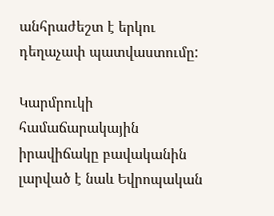անհրաժեշտ է երկու դեղաչափ պատվաստումը:

Կարմրուկի համաճարակային իրավիճակը բավականին լարված է նաև Եվրոպական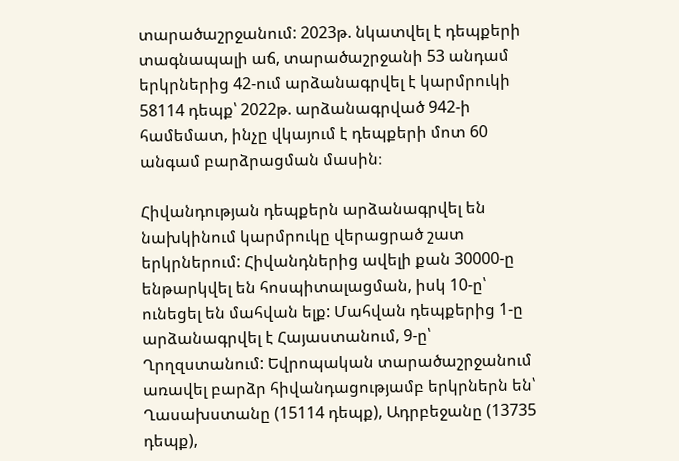տարածաշրջանում: 2023թ. նկատվել է դեպքերի տագնապալի աճ, տարածաշրջանի 53 անդամ երկրներից 42-ում արձանագրվել է կարմրուկի 58114 դեպք՝ 2022թ. արձանագրված 942-ի համեմատ, ինչը վկայում է դեպքերի մոտ 60 անգամ բարձրացման մասին։

Հիվանդության դեպքերն արձանագրվել են նախկինում կարմրուկը վերացրած շատ երկրներում: Հիվանդներից ավելի քան 30000-ը ենթարկվել են հոսպիտալացման, իսկ 10-ը՝ ունեցել են մահվան ելք: Մահվան դեպքերից 1-ը արձանագրվել է Հայաստանում, 9-ը՝ Ղրղզստանում: Եվրոպական տարածաշրջանում առավել բարձր հիվանդացությամբ երկրներն են՝ Ղասախստանը (15114 դեպք), Ադրբեջանը (13735 դեպք),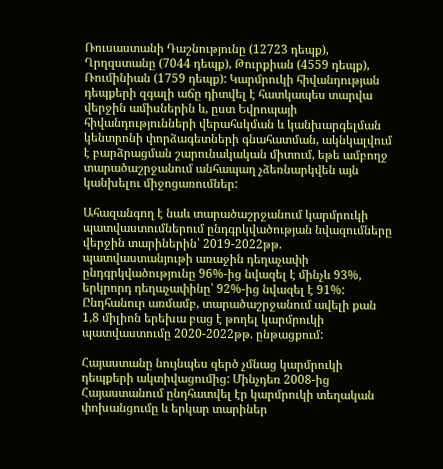Ռուսաստանի Դաշնությունը (12723 դեպք), Ղրղզստանը (7044 դեպք), Թուրքիան (4559 դեպք), Ռումինիան (1759 դեպք): Կարմրուկի հիվանդության դեպքերի զգալի աճը դիտվել է հատկապես տարվա վերջին ամիսներին և, ըստ Եվրոպայի հիվանդությունների վերահսկման և կանխարգելման կենտրոնի փորձագետների գնահատման, ակնկալվում է բարձրացման շարունակական միտում, եթե ամբողջ տարածաշրջանում անհապաղ չձեռնարկվեն այն կանխելու միջոցառումներ:

Ահազանգող է նաև տարածաշրջանում կարմրուկի պատվաստումներում ընդգրկվածության նվազումները վերջին տարիներին՝ 2019-2022թթ. պատվաստանյութի առաջին դեղաչափի ընդգրկվածությունը 96%-ից նվազել է մինչև 93%, երկրորդ դեղաչափինը՝ 92%-ից նվազել է 91%: Ընդհանուր առմամբ, տարածաշրջանում ավելի քան 1,8 միլիոն երեխա բաց է թողել կարմրուկի պատվաստումը 2020-2022թթ. ընթացքում:

Հայաստանը նույնպես զերծ չմնաց կարմրուկի դեպքերի ակտիվացումից: Մինչդեռ 2008-ից Հայաստանում ընդհատվել էր կարմրուկի տեղական փոխանցումը և երկար տարիներ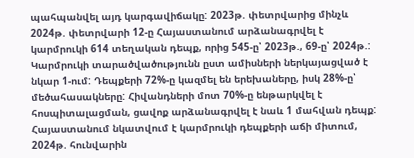պահպանվել այդ կարգավիճակը: 2023թ. փետրվարից մինչև 2024թ. փետրվարի 12-ը Հայաստանում արձանագրվել է կարմրուկի 614 տեղական դեպք, որից 545-ը՝ 2023թ., 69-ը՝ 2024թ.: Կարմրուկի տարածվածությունն ըստ ամիսների ներկայացված է նկար 1-ում: Դեպքերի 72%-ը կազմել են երեխաները, իսկ 28%-ը՝ մեծահասակները: Հիվանդների մոտ 70%-ը ենթարկվել է հոսպիտալացման, ցավոք արձանագրվել է նաև 1 մահվան դեպք: Հայաստանում նկատվում է կարմրուկի դեպքերի աճի միտում, 2024թ. հունվարին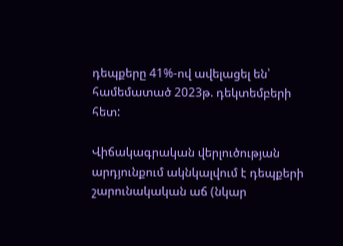դեպքերը 41%-ով ավելացել են՝ համեմատած 2023թ. դեկտեմբերի հետ:

Վիճակագրական վերլուծության արդյունքում ակնկալվում է դեպքերի շարունակական աճ (նկար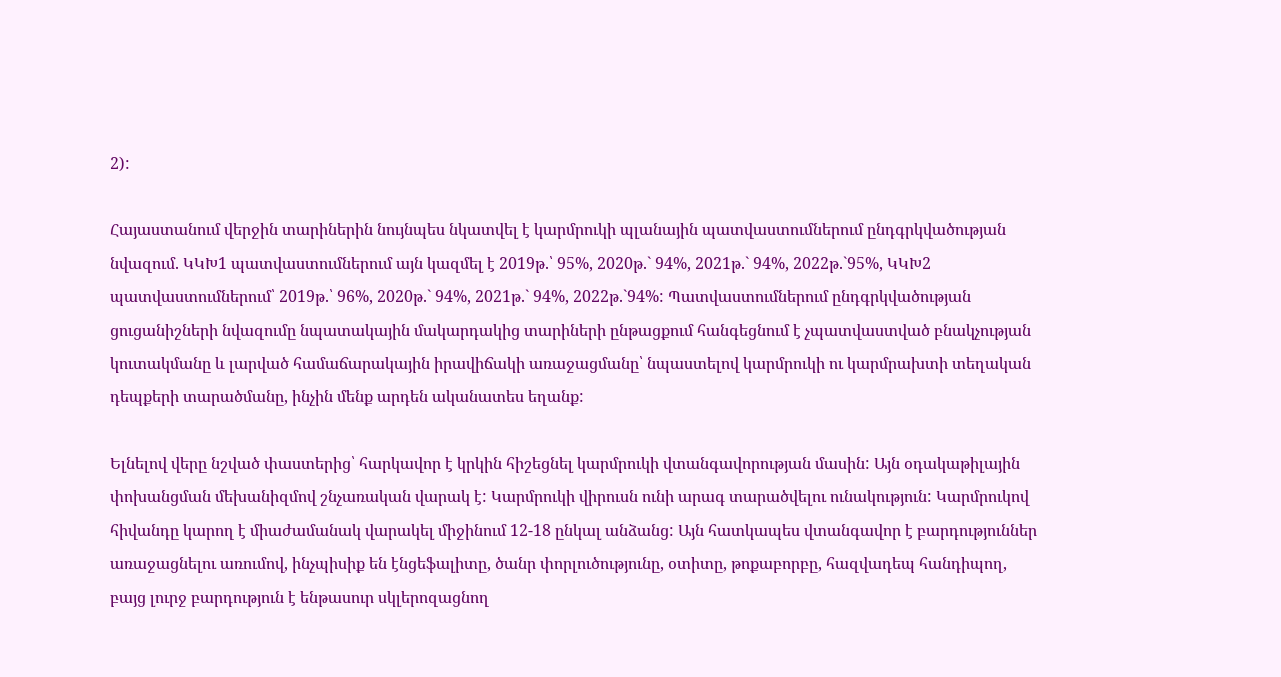2):

Հայաստանում վերջին տարիներին նույնպես նկատվել է կարմրուկի պլանային պատվաստումներում ընդգրկվածության նվազում. ԿԿԽ1 պատվաստումներում այն կազմել է 2019թ.՝ 95%, 2020թ.` 94%, 2021թ.` 94%, 2022թ.`95%, ԿԿԽ2 պատվաստումներում՝ 2019թ.՝ 96%, 2020թ.` 94%, 2021թ.` 94%, 2022թ.`94%: Պատվաստումներում ընդգրկվածության ցուցանիշների նվազումը նպատակային մակարդակից տարիների ընթացքում հանգեցնում է չպատվաստված բնակչության կուտակմանը և լարված համաճարակային իրավիճակի առաջացմանը՝ նպաստելով կարմրուկի ու կարմրախտի տեղական դեպքերի տարածմանը, ինչին մենք արդեն ականատես եղանք:

Ելնելով վերը նշված փաստերից՝ հարկավոր է կրկին հիշեցնել կարմրուկի վտանգավորության մասին: Այն օդակաթիլային փոխանցման մեխանիզմով շնչառական վարակ է: Կարմրուկի վիրուսն ունի արագ տարածվելու ունակություն: Կարմրուկով հիվանդը կարող է միաժամանակ վարակել միջինում 12-18 ընկալ անձանց: Այն հատկապես վտանգավոր է բարդություններ առաջացնելու առումով, ինչպիսիք են էնցեֆալիտը, ծանր փորլուծությունը, օտիտը, թոքաբորբը, հազվադեպ հանդիպող, բայց լուրջ բարդություն է ենթասուր սկլերոզացնող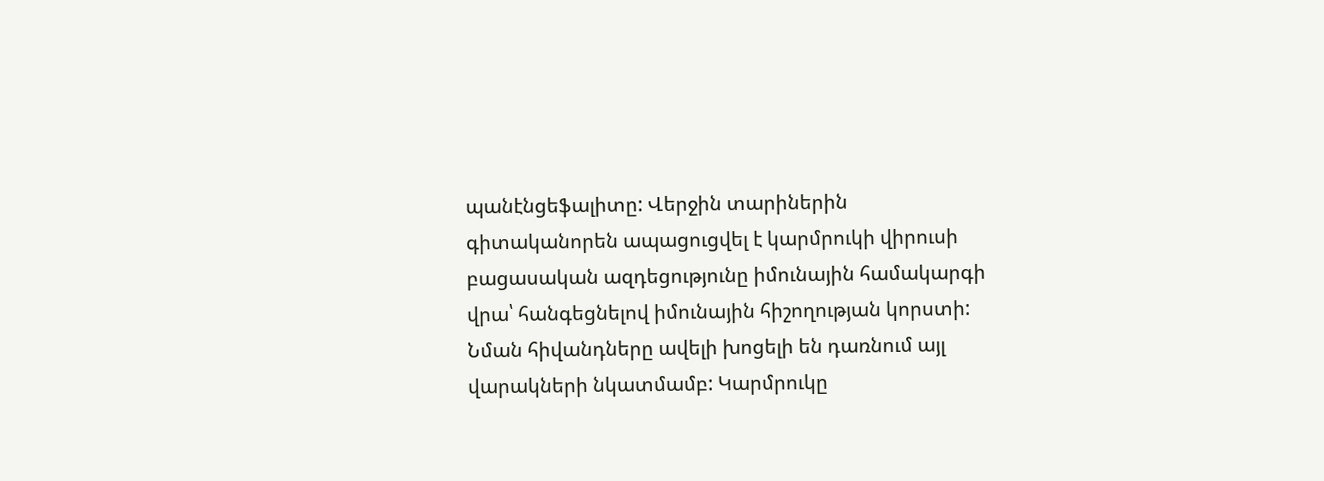պանէնցեֆալիտը: Վերջին տարիներին գիտականորեն ապացուցվել է կարմրուկի վիրուսի բացասական ազդեցությունը իմունային համակարգի վրա՝ հանգեցնելով իմունային հիշողության կորստի: Նման հիվանդները ավելի խոցելի են դառնում այլ վարակների նկատմամբ: Կարմրուկը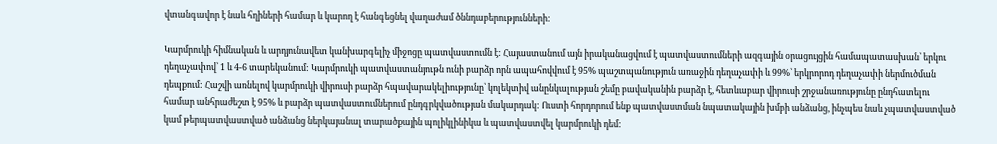վտանգավոր է նաև հղիների համար և կարող է հանգեցնել վաղաժամ ծննդաբերությունների:

Կարմրուկի հիմնական և արդյունավետ կանխարգելիչ միջոցը պատվաստումն է: Հայաստանում այն իրականացվում է պատվաստումների ազգային օրացույցին համապատասխան՝ երկու դեղաչափով՝ 1 և 4-6 տարեկանում: Կարմրուկի պատվաստանյութն ունի բարձր որն ապահովվում է 95% պաշտպանություն առաջին դեղաչափի և 99%՝ երկրորոդ դեղաչափի ներմուծման դեպքում: Հաշվի առնելով կարմրուկի վիրուսի բարձր հպավարակելիությունը՝ կոլեկտիվ անընկալության շեմը բավականին բարձր է, հետևաբար վիրուսի շրջանառությունը ընդհատելու համար անհրաժեշտ է 95% և բարձր պատվաստումներում ընդգրկվածության մակարդակ: Ուստի հորդորում ենք պատվաստման նպատակային խմբի անձանց, ինչպես նաև չպատվաստված կամ թերպատվաստված անձանց ներկայանալ տարածքային պոլիկլինիկա և պատվաստվել կարմրուկի դեմ: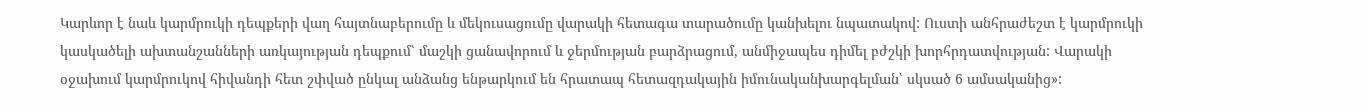Կարևոր է նաև կարմրուկի դեպքերի վաղ հայտնաբերումը և մեկուսացումը վարակի հետագա տարածումը կանխելու նպատակով: Ուստի անհրաժեշտ է կարմրուկի կասկածելի ախտանշանների առկայության դեպքում՝ մաշկի ցանավորում և ջերմության բարձրացում, անմիջապես դիմել բժշկի խորհրդատվության: Վարակի օջախում կարմրուկով հիվանդի հետ շփված ընկալ անձանց ենթարկում են հրատապ հետազդակային իմունականխարգելման՝ սկսած 6 ամսականից»: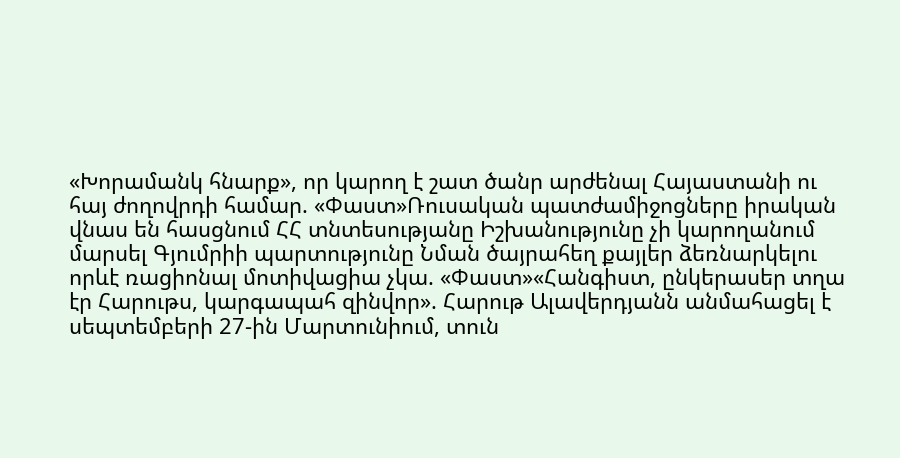«Խորամանկ հնարք», որ կարող է շատ ծանր արժենալ Հայաստանի ու հայ ժողովրդի համար. «Փաստ»Ռուսական պատժամիջոցները իրական վնաս են հասցնում ՀՀ տնտեսությանը Իշխանությունը չի կարողանում մարսել Գյումրիի պարտությունը Նման ծայրահեղ քայլեր ձեռնարկելու որևէ ռացիոնալ մոտիվացիա չկա. «Փաստ»«Հանգիստ, ընկերասեր տղա էր Հարութս, կարգապահ զինվոր». Հարութ Ալավերդյանն անմահացել է սեպտեմբերի 27-ին Մարտունիում, տուն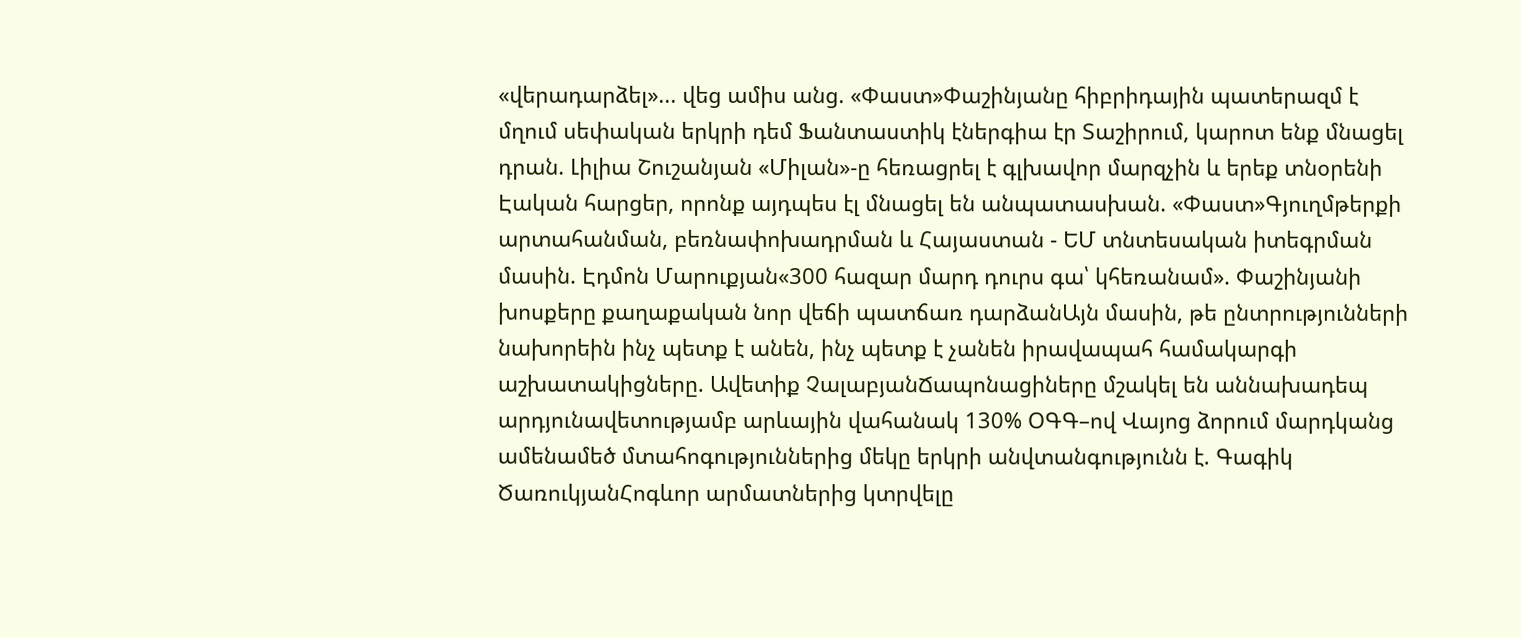«վերադարձել»... վեց ամիս անց. «Փաստ»Փաշինյանը հիբրիդային պատերազմ է մղում սեփական երկրի դեմ Ֆանտաստիկ էներգիա էր Տաշիրում, կարոտ ենք մնացել դրան. Լիլիա Շուշանյան «Միլան»-ը հեռացրել է գլխավոր մարզչին և երեք տնօրենի Էական հարցեր, որոնք այդպես էլ մնացել են անպատասխան. «Փաստ»Գյուղմթերքի արտահանման, բեռնափոխադրման և Հայաստան - ԵՄ տնտեսական իտեգրման մասին. Էդմոն Մարուքյան«300 հազար մարդ դուրս գա՝ կհեռանամ». Փաշինյանի խոսքերը քաղաքական նոր վեճի պատճառ դարձանԱյն մասին, թե ընտրությունների նախորեին ինչ պետք է անեն, ինչ պետք է չանեն իրավապահ համակարգի աշխատակիցները. Ավետիք ՉալաբյանՃապոնացիները մշակել են աննախադեպ արդյունավետությամբ արևային վահանակ 130% ՕԳԳ–ով Վայոց ձորում մարդկանց ամենամեծ մտահոգություններից մեկը երկրի անվտանգությունն է. Գագիկ ԾառուկյանՀոգևոր արմատներից կտրվելը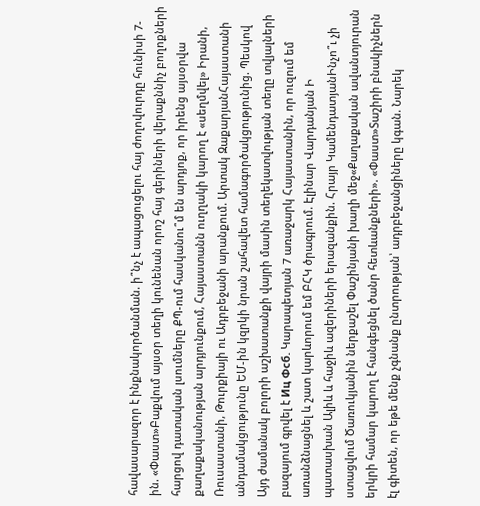հավասարազոր է ինքնակործանման. ի՞նչ է ապացուցելու հայ ժողովուրդը հունիսի 7-ին. «Փաստ»Բաքվում այսօր տեղի կունենան որոշ հայ գերիների վերաքննիչ բողոքների հարցով դատական լսումները ՔՊ-ում հասկանու՞մ են արդյոք, որ իրենց այսօրվա քաղաքականության արդյունքում, Հայաստանն ուղղակի կարող է «սեղմվել» Իրանի, Ռուսաստանի, Թուրքիայի ու Ադրբեջանի արանքում. Արտակ ԶաքարյանՀայաստանի անդամակցությունը ԵՄ-ին կզրկի նրան շահավետ համագործակցությունից. Պեսկով Այդ ժամանակ բոլորի աշխատանքի վայրի մասին տեղեկատվության տեղը տվյալների բազայում գրվել է Иц Фсб. Կարապետյան 7 առաջարկ Հայաստանին, որ ուզում եմ առանձնացնել և շատ կարևորում եմ ԲՀԿ ծրագրում. Էլինար Վարդանյան Ի պատասխան Ալիև և հաջիև ազերիների երազանքին. Հրայր ԿամենդատյանԻնչո՞ւ չի ստացվում Ծառուկյանին ներքաշել Փաշինյանի խաղի մեջ«Քաղաքական ավանտյուրան երկրի համար կարող է հանգեցնել ծանր հետևանքների». «Փաստ»Տաշիրի բնակիչներն էլ գիտեն, որ եթե մենք չգնանք ընտրության՝ ադրբեջանցիները կգան. Նարեկ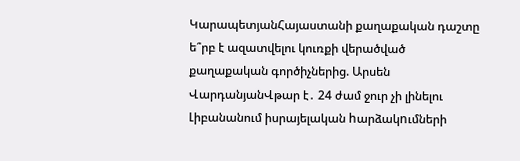ԿարապետյանՀայաստանի քաղաքական դաշտը ե՞րբ է ազատվելու կուռքի վերածված քաղաքական գործիչներից. Արսեն ՎարդանյանՎթար է․ 24 ժամ ջուր չի լինելու Լիբանանում իսրայելական hարձակnւմների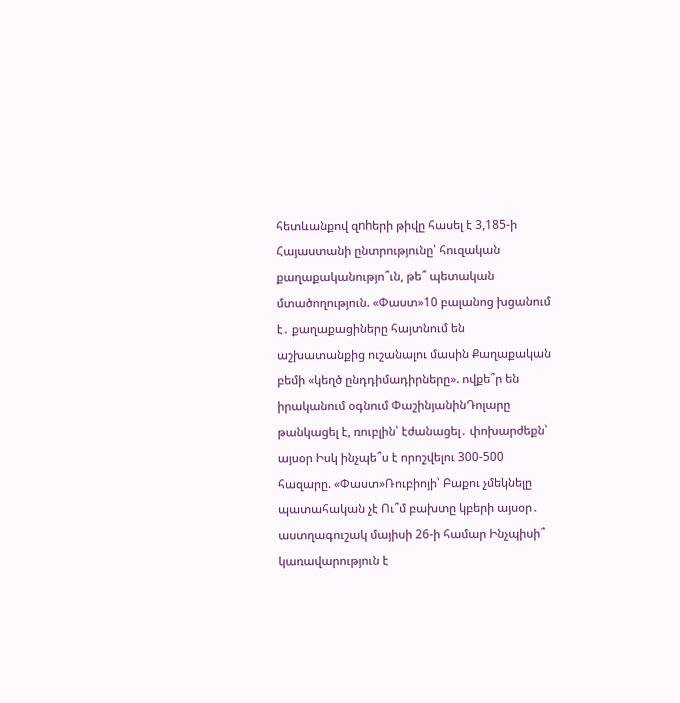հետևանքով զnhերի թիվը հասել է 3,185-ի Հայաստանի ընտրությունը՝ հուզական քաղաքականությո՞ւն, թե՞ պետական մտածողություն. «Փաստ»10 բալանոց խցանում է․ քաղաքացիները հայտնում են աշխատանքից ուշանալու մասին Քաղաքական բեմի «կեղծ ընդդիմադիրները». ովքե՞ր են իրականում օգնում ՓաշինյանինԴոլարը թանկացել է, ռուբլին՝ էժանացել․ փոխարժեքն՝ այսօր Իսկ ինչպե՞ս է որոշվելու 300-500 հազարը. «Փաստ»Ռուբիոյի՝ Բաքու չմեկնելը պատահական չէ Ու՞մ բախտը կբերի այսօր․ աստղագուշակ մայիսի 26-ի համար Ինչպիսի՞ կառավարություն է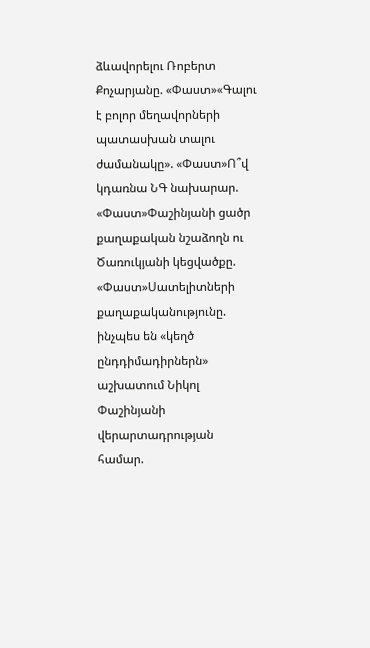ձևավորելու Ռոբերտ Քոչարյանը. «Փաստ»«Գալու է բոլոր մեղավորների պատասխան տալու ժամանակը». «Փաստ»Ո՞վ կդառնա ՆԳ նախարար. «Փաստ»Փաշինյանի ցածր քաղաքական նշաձողն ու Ծառուկյանի կեցվածքը. «Փաստ»Սատելիտների քաղաքականությունը. ինչպես են «կեղծ ընդդիմադիրներն» աշխատում Նիկոլ Փաշինյանի վերարտադրության համար.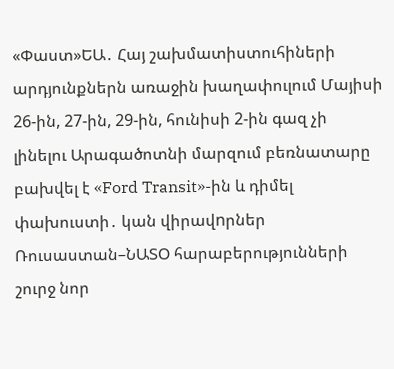«Փաստ»ԵԱ․ Հայ շախմատիստուհիների արդյունքներն առաջին խաղափուլում Մայիսի 26-ին, 27-ին, 29-ին, հունիսի 2-ին գազ չի լինելու Արագածոտնի մարզում բեռնատարը բախվել է «Ford Transit»-ին և դիմել փախուստի․ կան վիրավnրներ Ռուսաստան–ՆԱՏՕ հարաբերությունների շուրջ նոր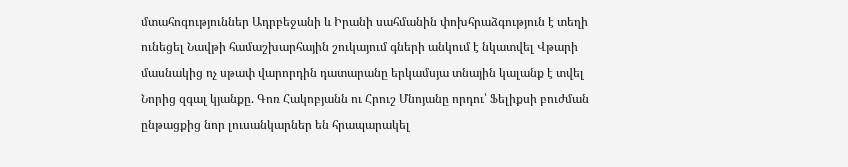մտահոգություններ Ադրբեջանի և Իրանի սահմանին փոխհրաձգություն է տեղի ունեցել Նավթի համաշխարհային շուկայում գների անկում է նկատվել Վթարի մասնակից ոչ սթափ վարորդին դատարանը երկամսյա տնային կալանք է տվել Նորից զգալ կյանքը. Գոռ Հակոբյանն ու Հրուշ Մնոյանը որդու՝ Ֆելիքսի բուժման ընթացքից նոր լուսանկարներ են հրապարակել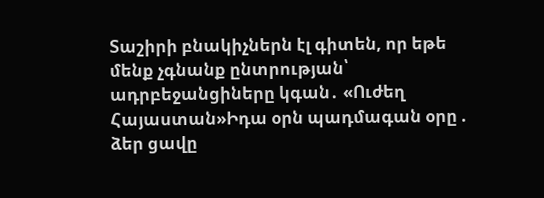Տաշիրի բնակիչներն էլ գիտեն, որ եթե մենք չգնանք ընտրության՝ ադրբեջանցիները կգան․ «Ուժեղ Հայաստան»Իդա օրն պադմագան օրը . ձեր ցավը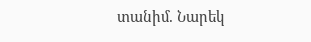տանիմ. Նարեկ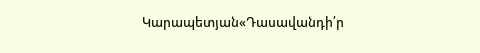Կարապետյան«Դասավանդի՛ր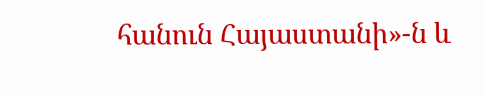հանուն Հայաստանի»-ն և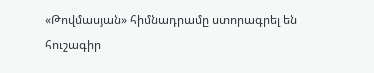«Թովմասյան» հիմնադրամը ստորագրել են հուշագիր